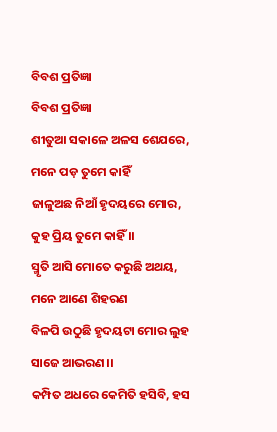ବିବଶ ପ୍ରତିଜ୍ଞା
ବିବଶ ପ୍ରତିଜ୍ଞା
ଶୀତୁଆ ସକାଳେ ଅଳସ ଶେଯରେ, ମନେ ପଡ଼ ତୁମେ କାହିଁ
ଜାଳୁଅଛ ନିଆଁ ହୃଦୟରେ ମୋର, କୁହ ପ୍ରିୟ ତୁମେ କାହିଁ ।।
ସ୍ମୃତି ଆସି ମୋତେ କରୁଛି ଅଥୟ, ମନେ ଆଣେ ଶିହରଣ
ବିଳପି ଉଠୁଛି ହୃଦୟଟା ମୋର ଲୁହ ସାଜେ ଆଭରଣ।।
କମ୍ପିତ ଅଧରେ କେମିତି ହସିବି, ହସ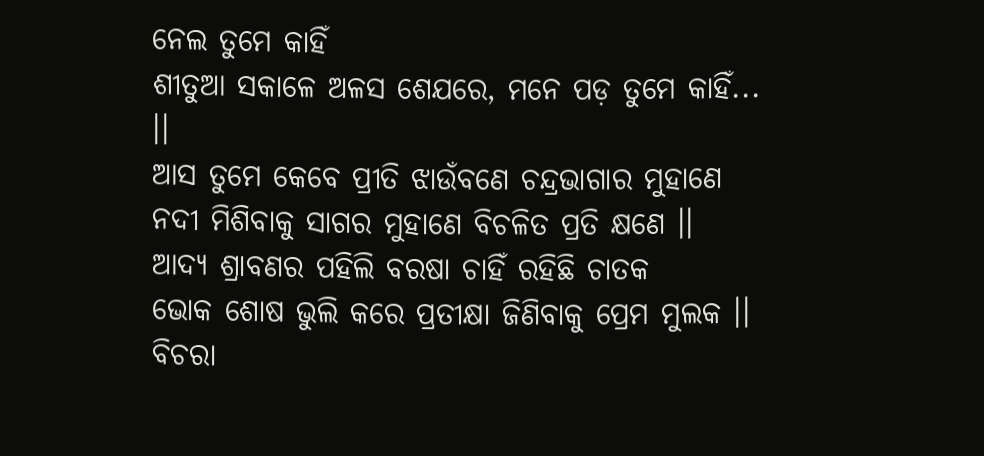ନେଲ ତୁମେ କାହିଁ
ଶୀତୁଆ ସକାଳେ ଅଳସ ଶେଯରେ, ମନେ ପଡ଼ ତୁମେ କାହିଁ... ।।
ଆସ ତୁମେ କେବେ ପ୍ରୀତି ଝାଉଁବଣେ ଚନ୍ଦ୍ରଭାଗାର ମୁହାଣେ
ନଦୀ ମିଶିବାକୁ ସାଗର ମୁହାଣେ ବିଚଳିତ ପ୍ରତି କ୍ଷଣେ ।।
ଆଦ୍ୟ ଶ୍ରାବଣର ପହିଲି ବରଷା ଚାହିଁ ରହିଛି ଚାତକ
ଭୋକ ଶୋଷ ଭୁଲି କରେ ପ୍ରତୀକ୍ଷା ଜିଣିବାକୁ ପ୍ରେମ ମୁଲକ ।।
ବିଚରା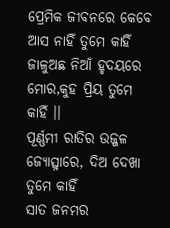ପ୍ରେମିକ ଜୀବନରେ କେବେ ଆସ ନାହିଁ ତୁମେ କାହିଁ
ଜାଳୁଅଛ ନିଆଁ ହୃଦୟରେ ମୋର,କୁହ ପ୍ରିୟ ତୁମେ କାହିଁ ।।
ପୂର୍ଣ୍ଣମୀ ରାତିର ଉଜ୍ଜଳ ଜ୍ୟୋତ୍ସ୍ନାରେ, ଦିଅ ଦେଖା ତୁମେ କାହିଁ
ସାତ ଜନମର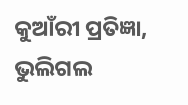କୁଆଁରୀ ପ୍ରତିଜ୍ଞା, ଭୁଲିଗଲ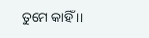ତୁମେ କାହିଁ ।।